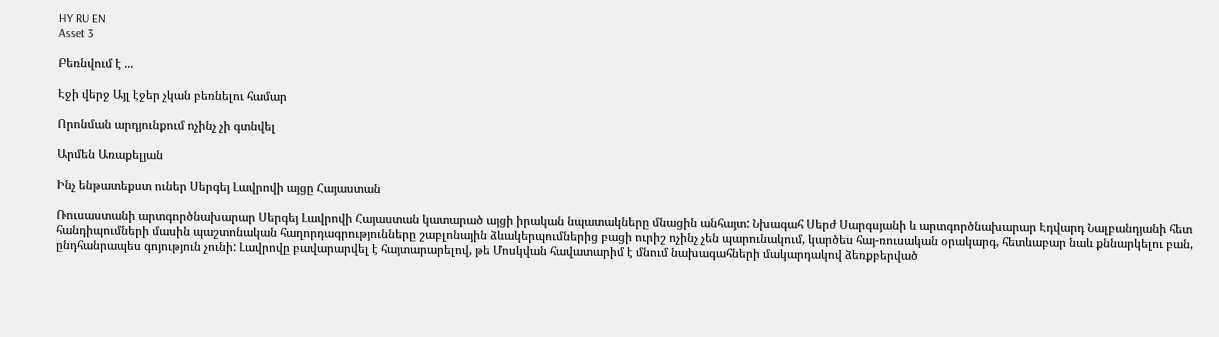HY RU EN
Asset 3

Բեռնվում է ...

Էջի վերջ Այլ էջեր չկան բեռնելու համար

Որոնման արդյունքում ոչինչ չի գտնվել

Արմեն Առաքելյան

Ինչ ենթատեքստ ուներ Սերգեյ Լավրովի այցը Հայաստան

Ռուսաստանի արտգործնախարար Սերգեյ Լավրովի Հայաստան կատարած այցի իրական նպատակները մնացին անհայտ: Նխագահ Սերժ Սարգսյանի և արտգործնախարար Էդվարդ Նալբանդյանի հետ հանդիպումների մասին պաշտոնական հաղորդագրությունները շաբլոնային ձևակերպումներից բացի ուրիշ ոչինչ չեն պարունակում, կարծես հայ-ռուսական օրակարգ, հետևաբար նաև քննարկելու բան, ընդհանրապես գոյություն չունի: Լավրովը բավարարվել է հայտարարելով, թե Մոսկվան հավատարիմ է մնում նախագահների մակարդակով ձեռքբերված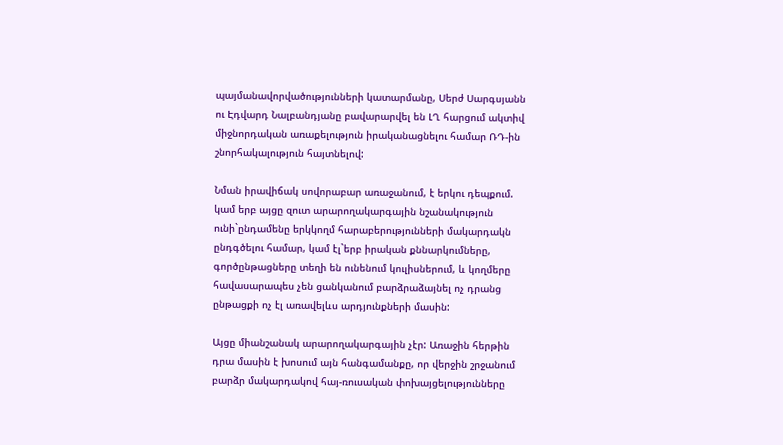պայմանավորվածությունների կատարմանը, Սերժ Սարգսյանն ու Էդվարդ Նալբանդյանը բավարարվել են ԼՂ հարցում ակտիվ միջնորդական առաքելություն իրականացնելու համար ՌԴ-ին շնորհակալություն հայտնելով:

Նման իրավիճակ սովորաբար առաջանում, է երկու դեպքում. կամ երբ այցը զուտ արարողակարգային նշանակություն ունի`ընդամենը երկկողմ հարաբերությունների մակարդակն ընդգծելու համար, կամ էլ`երբ իրական քննարկումները, գործընթացները տեղի են ունենում կուլիսներում, և կողմերը հավասարապես չեն ցանկանում բարձրաձայնել ոչ դրանց ընթացքի ոչ էլ առավելևս արդյունքների մասին:

Այցը միանշանակ արարողակարգային չէր: Առաջին հերթին դրա մասին է խոսում այն հանգամանքը, որ վերջին շրջանում բարձր մակարդակով հայ-ռուսական փոխայցելությունները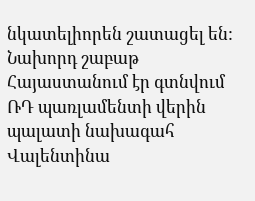նկատելիորեն շատացել են: Նախորդ շաբաթ Հայաստանում էր գտնվում ՌԴ պառլամենտի վերին պալատի նախագահ Վալենտինա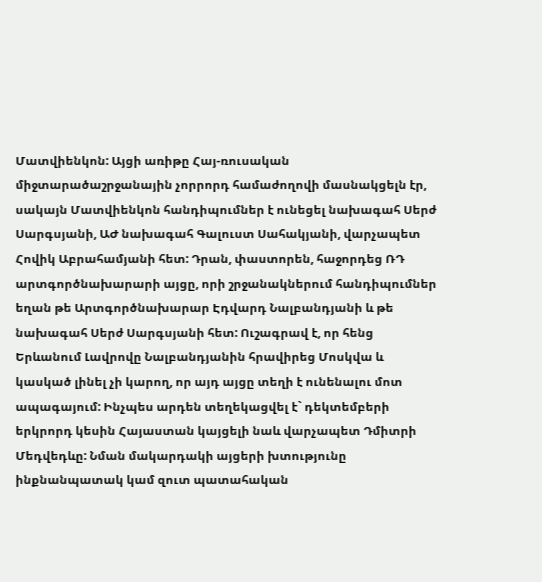Մատվիենկոն: Այցի առիթը Հայ-ռուսական միջտարածաշրջանային չորրորդ համաժողովի մասնակցելն էր, սակայն Մատվիենկոն հանդիպումներ է ունեցել նախագահ Սերժ Սարգսյանի, ԱԺ նախագահ Գալուստ Սահակյանի, վարչապետ Հովիկ Աբրահամյանի հետ: Դրան, փաստորեն, հաջորդեց ՌԴ արտգործնախարարի այցը, որի շրջանակներում հանդիպումներ եղան թե Արտգործնախարար Էդվարդ Նալբանդյանի և թե նախագահ Սերժ Սարգսյանի հետ: Ուշագրավ է, որ հենց Երևանում Լավրովը Նալբանդյանին հրավիրեց Մոսկվա և կասկած լինել չի կարող, որ այդ այցը տեղի է ունենալու մոտ ապագայում: Ինչպես արդեն տեղեկացվել է` դեկտեմբերի երկրորդ կեսին Հայաստան կայցելի նաև վարչապետ Դմիտրի Մեդվեդևը: Նման մակարդակի այցերի խտությունը ինքնանպատակ կամ զուտ պատահական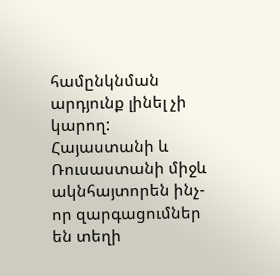համընկնման արդյունք լինել չի կարող: Հայաստանի և Ռուսաստանի միջև ակնհայտորեն ինչ-որ զարգացումներ են տեղի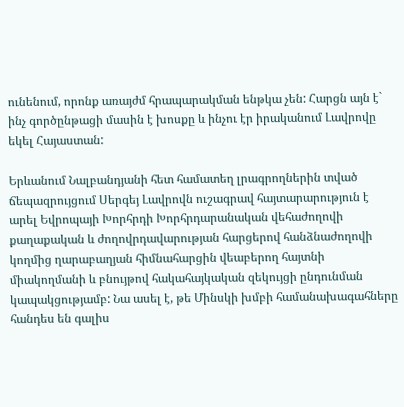ունենում, որոնք առայժմ հրապարակման ենթկա չեն: Հարցն այն է` ինչ գործընթացի մասին է խոսքը և ինչու էր իրականում Լավրովը եկել Հայաստան:

Երևանում Նալբանդյանի հետ համատեղ լրագրողներին տված ճեպազրույցում Սերգեյ Լավրովն ուշագրավ հայտարարություն է արել Եվրոպայի Խորհրդի Խորհրդարանական վեհաժողովի քաղաքական և ժողովրդավարության հարցերով հանձնաժողովի կողմից ղարաբաղյան հիմնահարցին վեաբերող հայտնի միակողմանի և բնույթով հակահայկական զեկույցի ընդունման կապակցությամբ: Նա ասել է, թե Մինսկի խմբի համանախագահները հանդես են գալիս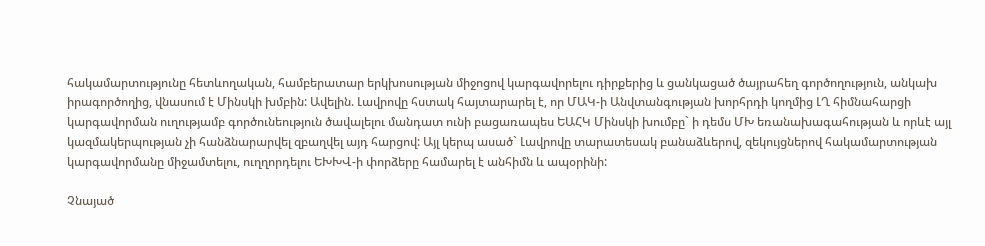հակամարտությունը հետևողական, համբերատար երկխոսության միջոցով կարգավորելու դիրքերից և ցանկացած ծայրահեղ գործողություն, անկախ իրագործողից, վնասում է Մինսկի խմբին: Ավելին. Լավրովը հստակ հայտարարել է, որ ՄԱԿ-ի Անվտանգության խորհրդի կողմից ԼՂ հիմնահարցի կարգավորման ուղությամբ գործունեություն ծավալելու մանդատ ունի բացառապես ԵԱՀԿ Մինսկի խումբը` ի դեմս ՄԽ եռանախագահության և որևէ այլ կազմակերպության չի հանձնարարվել զբաղվել այդ հարցով: Այլ կերպ ասած` Լավրովը տարատեսակ բանաձևերով, զեկույցներով հակամարտության կարգավորմանը միջամտելու, ուղղորդելու ԵԽԽՎ-ի փորձերը համարել է անհիմն և ապօրինի:

Չնայած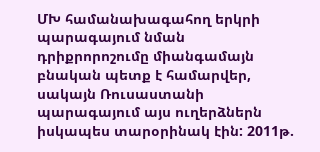ՄԽ համանախագահող երկրի պարագայում նման դրիքրորոշումը միանգամայն բնական պետք է համարվեր, սակայն Ռուսաստանի պարագայում այս ուղերձներն իսկապես տարօրինակ էին: 2011թ.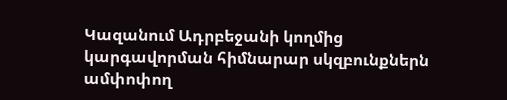Կազանում Ադրբեջանի կողմից կարգավորման հիմնարար սկզբունքներն ամփոփող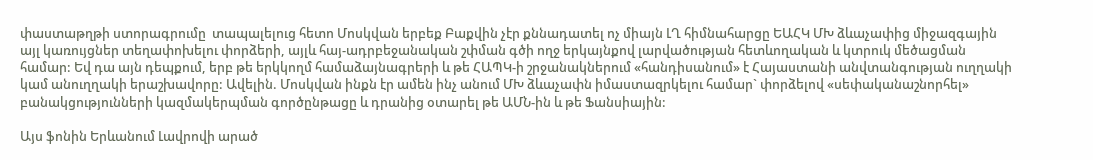փաստաթղթի ստորագրումը  տապալելուց հետո Մոսկվան երբեք Բաքվին չէր քննադատել ոչ միայն ԼՂ հիմնահարցը ԵԱՀԿ ՄԽ ձևաչափից միջազգային այլ կառույցներ տեղափոխելու փորձերի, այլև հայ-ադրբեջանական շփման գծի ողջ երկայնքով լարվածության հետևողական և կտրուկ մեծացման համար: Եվ դա այն դեպքում, երբ թե երկկողմ համաձայնագրերի և թե ՀԱՊԿ-ի շրջանակներում «հանդիսանում» է Հայաստանի անվտանգության ուղղակի կամ անուղղակի երաշխավորը: Ավելին. Մոսկվան ինքն էր ամեն ինչ անում ՄԽ ձևաչափն իմաստազրկելու համար` փորձելով «սեփականաշնորհել» բանակցությունների կազմակերպման գործընթացը և դրանից օտարել թե ԱՄՆ-ին և թե Ֆանսիային:

Այս ֆոնին Երևանում Լավրովի արած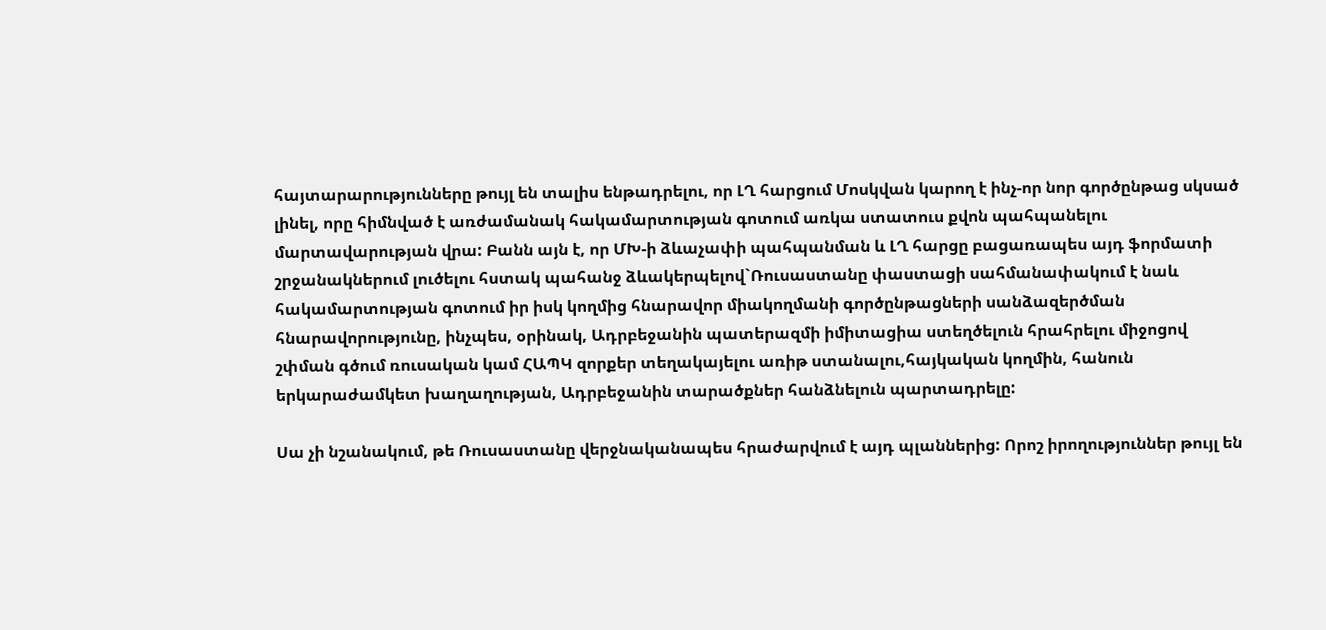հայտարարությունները թույլ են տալիս ենթադրելու, որ ԼՂ հարցում Մոսկվան կարող է ինչ-որ նոր գործընթաց սկսած լինել, որը հիմնված է առժամանակ հակամարտության գոտում առկա ստատուս քվոն պահպանելու մարտավարության վրա: Բանն այն է, որ ՄԽ-ի ձևաչափի պահպանման և ԼՂ հարցը բացառապես այդ ֆորմատի շրջանակներում լուծելու հստակ պահանջ ձևակերպելով`Ռուսաստանը փաստացի սահմանափակում է նաև հակամարտության գոտում իր իսկ կողմից հնարավոր միակողմանի գործընթացների սանձազերծման հնարավորությունը, ինչպես, օրինակ, Ադրբեջանին պատերազմի իմիտացիա ստեղծելուն հրահրելու միջոցով շփման գծում ռուսական կամ ՀԱՊԿ զորքեր տեղակայելու առիթ ստանալու,հայկական կողմին, հանուն երկարաժամկետ խաղաղության, Ադրբեջանին տարածքներ հանձնելուն պարտադրելը:

Սա չի նշանակում, թե Ռուսաստանը վերջնականապես հրաժարվում է այդ պլաններից: Որոշ իրողություններ թույլ են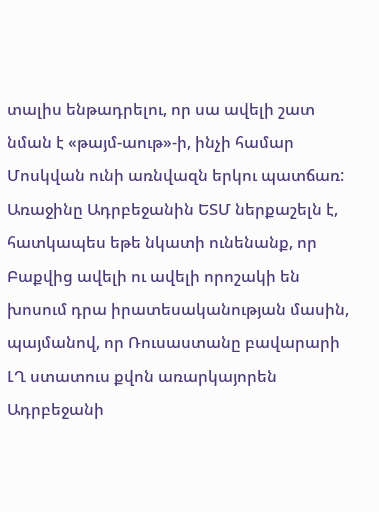տալիս ենթադրելու, որ սա ավելի շատ նման է «թայմ-աութ»-ի, ինչի համար Մոսկվան ունի առնվազն երկու պատճառ: Առաջինը Ադրբեջանին ԵՏՄ ներքաշելն է, հատկապես եթե նկատի ունենանք, որ Բաքվից ավելի ու ավելի որոշակի են խոսում դրա իրատեսականության մասին, պայմանով, որ Ռուսաստանը բավարարի ԼՂ ստատուս քվոն առարկայորեն Ադրբեջանի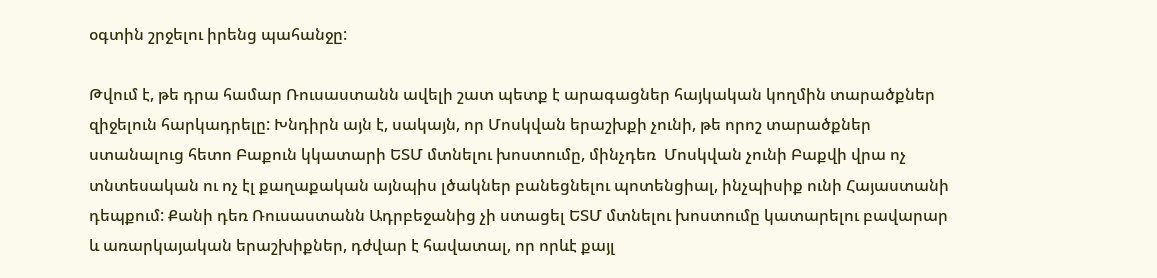օգտին շրջելու իրենց պահանջը:

Թվում է, թե դրա համար Ռուսաստանն ավելի շատ պետք է արագացներ հայկական կողմին տարածքներ զիջելուն հարկադրելը: Խնդիրն այն է, սակայն, որ Մոսկվան երաշխքի չունի, թե որոշ տարածքներ ստանալուց հետո Բաքուն կկատարի ԵՏՄ մտնելու խոստումը, մինչդեռ  Մոսկվան չունի Բաքվի վրա ոչ տնտեսական ու ոչ էլ քաղաքական այնպիս լծակներ բանեցնելու պոտենցիալ, ինչպիսիք ունի Հայաստանի դեպքում: Քանի դեռ Ռուսաստանն Ադրբեջանից չի ստացել ԵՏՄ մտնելու խոստումը կատարելու բավարար և առարկայական երաշխիքներ, դժվար է հավատալ, որ որևէ քայլ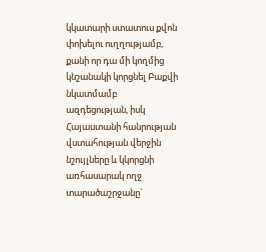կկատարի ստատուս քվոն փոխելու ուղղությամբ, քանի որ դա մի կողմից կնշանակի կորցնել Բաքվի նկատմամբ ազդեցության, իսկ Հայաստանի հանրության  վստահության վերջին նշույլները և կկորցնի առհասարակ ողջ տարածաշրջանը`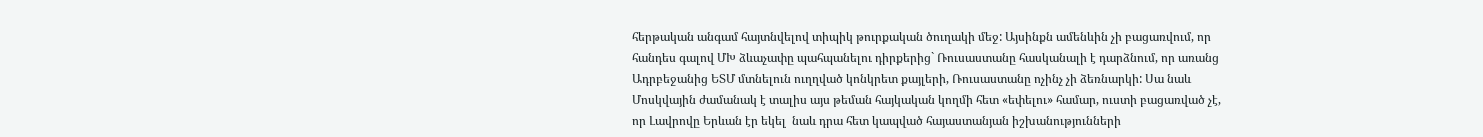հերթական անգամ հայտնվելով տիպիկ թուրքական ծուղակի մեջ: Այսինքն ամենևին չի բացառվում, որ հանդես գալով ՄԽ ձևաչափը պահպանելու դիրքերից` Ռուսաստանը հասկանալի է դարձնում, որ առանց Ադրբեջանից ԵՏՄ մտնելուն ուղղված կոնկրետ քայլերի, Ռուսաստանը ոչինչ չի ձեռնարկի: Սա նաև Մոսկվային ժամանակ է տալիս այս թեման հայկական կողմի հետ «եփելու» համար, ուստի բացառված չէ, որ Լավրովը Երևան էր եկել  նաև դրա հետ կապված հայաստանյան իշխանությունների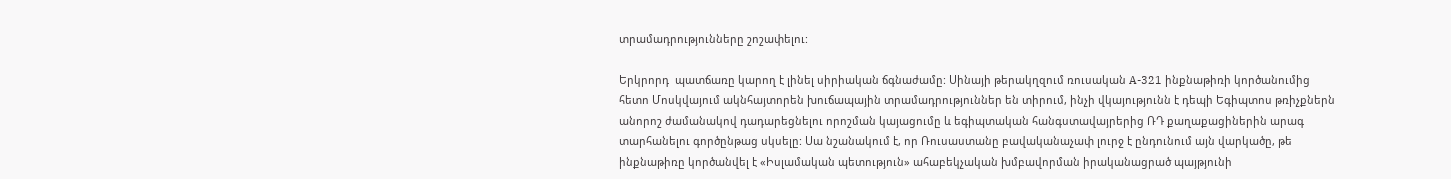տրամադրությունները շոշափելու:

Երկրորդ  պատճառը կարող է լինել սիրիական ճգնաժամը: Սինայի թերակղզում ռուսական A-321 ինքնաթիռի կործանումից հետո Մոսկվայում ակնհայտորեն խուճապային տրամադրություններ են տիրում, ինչի վկայությունն է դեպի Եգիպտոս թռիչքներն անորոշ ժամանակով դադարեցնելու որոշման կայացումը և եգիպտական հանգստավայրերից ՌԴ քաղաքացիներին արագ տարհանելու գործընթաց սկսելը: Սա նշանակում է, որ Ռուսաստանը բավականաչափ լուրջ է ընդունում այն վարկածը, թե ինքնաթիռը կործանվել է «Իսլամական պետություն» ահաբեկչական խմբավորման իրականացրած պայթյունի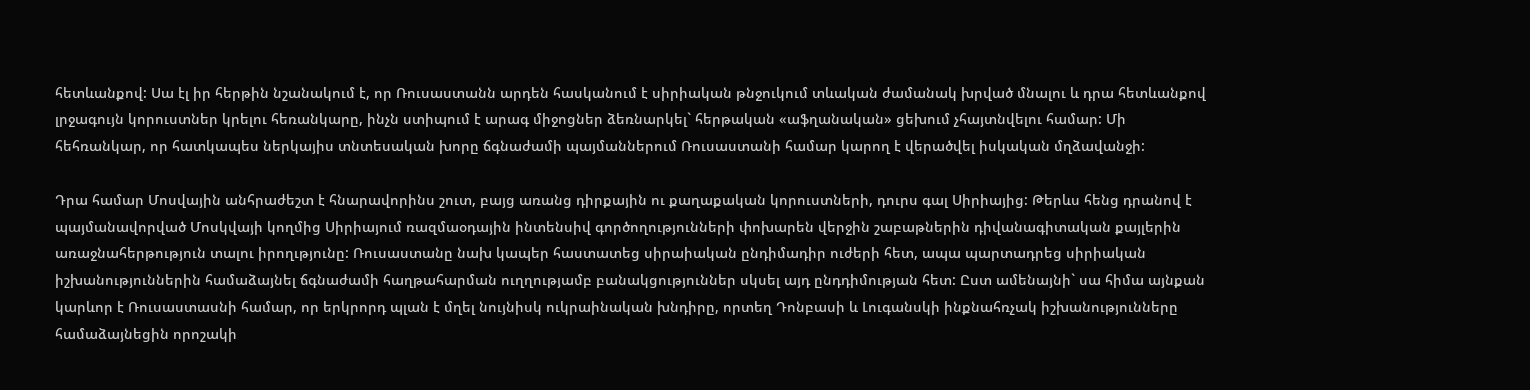հետևանքով: Սա էլ իր հերթին նշանակում է, որ Ռուսաստանն արդեն հասկանում է սիրիական թնջուկում տևական ժամանակ խրված մնալու և դրա հետևանքով լրջագույն կորուստներ կրելու հեռանկարը, ինչն ստիպում է արագ միջոցներ ձեռնարկել` հերթական «աֆղանական» ցեխում չհայտնվելու համար: Մի հեհռանկար, որ հատկապես ներկայիս տնտեսական խորը ճգնաժամի պայմաններում Ռուսաստանի համար կարող է վերածվել իսկական մղձավանջի:

Դրա համար Մոսվային անհրաժեշտ է հնարավորինս շուտ, բայց առանց դիրքային ու քաղաքական կորուստների, դուրս գալ Սիրիայից: Թերևս հենց դրանով է պայմանավորված Մոսկվայի կողմից Սիրիայում ռազմաօդային ինտենսիվ գործողությունների փոխարեն վերջին շաբաթներին դիվանագիտական քայլերին առաջնահերթություն տալու իրողւթյունը: Ռուսաստանը նախ կապեր հաստատեց սիրաիական ընդիմադիր ուժերի հետ, ապա պարտադրեց սիրիական իշխանություններին համաձայնել ճգնաժամի հաղթահարման ուղղությամբ բանակցություններ սկսել այդ ընդդիմության հետ: Ըստ ամենայնի` սա հիմա այնքան կարևոր է Ռուսաստասնի համար, որ երկրորդ պլան է մղել նույնիսկ ուկրաինական խնդիրը, որտեղ Դոնբասի և Լուգանսկի ինքնահռչակ իշխանությունները համաձայնեցին որոշակի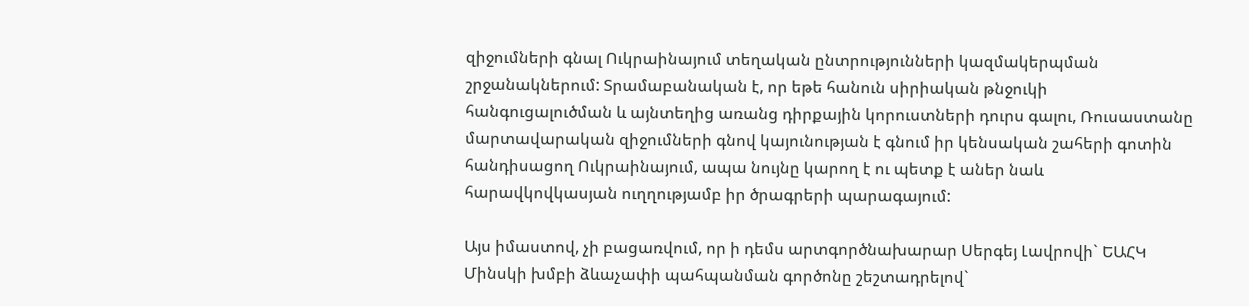զիջումների գնալ Ուկրաինայում տեղական ընտրությունների կազմակերպման շրջանակներում: Տրամաբանական է, որ եթե հանուն սիրիական թնջուկի հանգուցալուծման և այնտեղից առանց դիրքային կորուստների դուրս գալու, Ռուսաստանը մարտավարական զիջումների գնով կայունության է գնում իր կենսական շահերի գոտին հանդիսացող Ուկրաինայում, ապա նույնը կարող է ու պետք է աներ նաև հարավկովկասյան ուղղությամբ իր ծրագրերի պարագայում:

Այս իմաստով, չի բացառվում, որ ի դեմս արտգործնախարար Սերգեյ Լավրովի` ԵԱՀԿ Մինսկի խմբի ձևաչափի պահպանման գործոնը շեշտադրելով`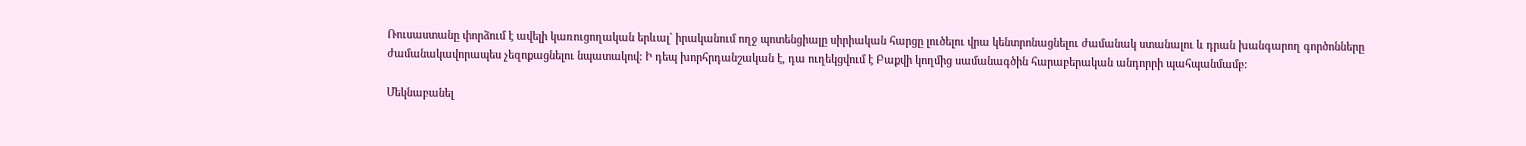Ռուսաստանը փորձում է ավելի կառուցողական երևալ` իրականում ողջ պոտենցիալը սիրիական հարցը լուծելու վրա կենտրոնացնելու ժամանակ ստանալու և դրան խանգարող գործոնները ժամանակավորապես չեզոքացնելու նպատակով: Ի դեպ խորհրդանշական է, դա ուղեկցվում է Բաքվի կողմից սամանագծին հարաբերական անդորրի պահպանմամբ:

Մեկնաբանել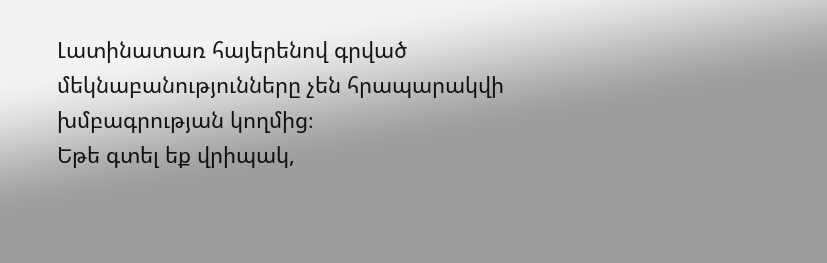Լատինատառ հայերենով գրված մեկնաբանությունները չեն հրապարակվի խմբագրության կողմից։
Եթե գտել եք վրիպակ,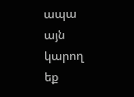ապա այն կարող եք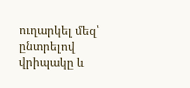ուղարկել մեզ՝ ընտրելով վրիպակը և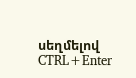սեղմելով CTRL+Enter